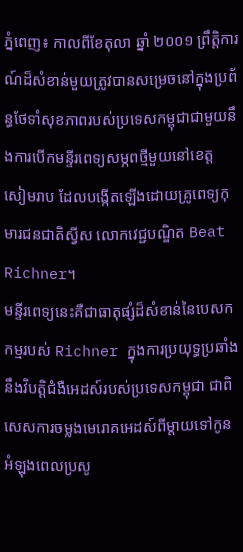ភ្នំពេញ៖ កាលពីខែតុលា ឆ្នាំ ២០០១ ព្រឹត្តិការណ៍ដ៏សំខាន់មួយត្រូវបានសម្រេចនៅក្នុងប្រព័ន្ធថែទាំសុខភាពរបស់ប្រទេសកម្ពុជាជាមួយនឹងការបើកមន្ទីរពេទ្យសម្ភពថ្មីមួយនៅខេត្ត សៀមរាប ដែលបង្កើតឡើងដោយគ្រូពេទ្យកុមារជនជាតិស្វីស លោកវេជ្ជបណ្ឌិត Beat Richner។
មន្ទីរពេទ្យនេះគឺជាធាតុផ្សំដ៏សំខាន់នៃបេសកកម្មរបស់ Richner ក្នុងការប្រយុទ្ធប្រឆាំងនឹងវិបត្តិជំងឺអេដស៍របស់ប្រទេសកម្ពុជា ជាពិសេសការចម្លងមេរោគអេដស៍ពីម្តាយទៅកូនអំឡុងពេលប្រសូ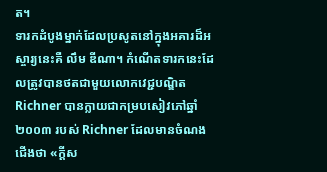ត។
ទារកដំបូងម្នាក់ដែលប្រសូតនៅក្នុងអគារដ៏អស្ចារ្យនេះគឺ លឹម ឌីណា។ កំណើតទារកនេះដែលត្រូវបានថតជាមួយលោកវេជ្ជបណ្ឌិត Richner បានក្លាយជាកម្របសៀវភៅឆ្នាំ ២០០៣ របស់ Richner ដែលមានចំណងជើងថា «ក្ដីស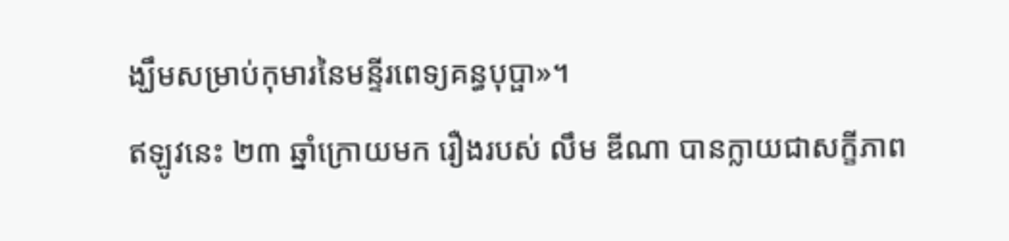ង្ឃឹមសម្រាប់កុមារនៃមន្ទីរពេទ្យគន្ធបុប្ផា»។
ឥឡូវនេះ ២៣ ឆ្នាំក្រោយមក រឿងរបស់ លឹម ឌីណា បានក្លាយជាសក្ខីភាព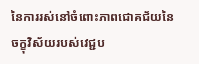នៃការរស់នៅចំពោះភាពជោគជ័យនៃចក្ខុវិស័យរបស់វេជ្ជប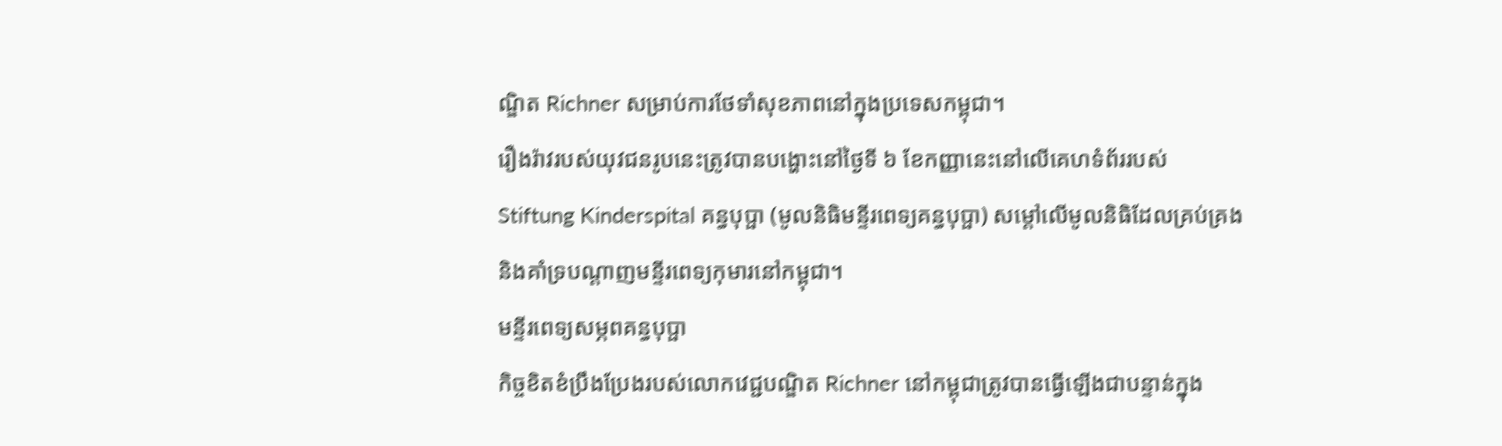ណ្ឌិត Richner សម្រាប់ការថែទាំសុខភាពនៅក្នុងប្រទេសកម្ពុជា។
រឿងរ៉ាវរបស់យុវជនរូបនេះត្រូវបានបង្ហោះនៅថ្ងៃទី ៦ ខែកញ្ញានេះនៅលើគេហទំព័ររបស់ Stiftung Kinderspital គន្ធបុប្ផា (មូលនិធិមន្ទីរពេទ្យគន្ធបុប្ផា) សម្តៅលើមូលនិធិដែលគ្រប់គ្រងនិងគាំទ្របណ្តាញមន្ទីរពេទ្យកុមារនៅកម្ពុជា។
មន្ទីរពេទ្យសម្ភពគន្ធបុប្ផា
កិច្ចខិតខំប្រឹងប្រែងរបស់លោកវេជ្ជបណ្ឌិត Richner នៅកម្ពុជាត្រូវបានធ្វើឡើងជាបន្ទាន់ក្នុង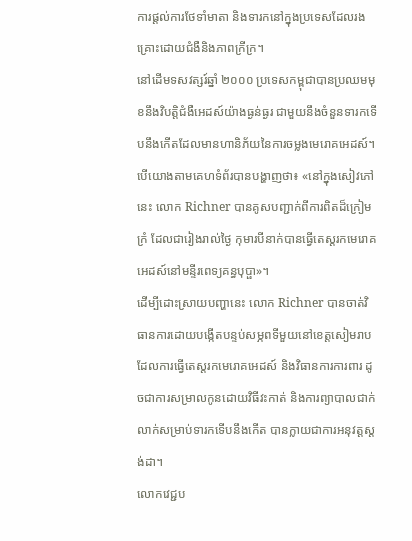ការផ្តល់ការថែទាំមាតា និងទារកនៅក្នុងប្រទេសដែលរងគ្រោះដោយជំងឺនិងភាពក្រីក្រ។
នៅដើមទសវត្សរ៍ឆ្នាំ ២០០០ ប្រទេសកម្ពុជាបានប្រឈមមុខនឹងវិបត្តិជំងឺអេដស៍យ៉ាងធ្ងន់ធ្ងរ ជាមួយនឹងចំនួនទារកទើបនឹងកើតដែលមានហានិភ័យនៃការចម្លងមេរោគអេដស៍។
បើយោងតាមគេហទំព័របានបង្ហាញថា៖ «នៅក្នុងសៀវភៅនេះ លោក Richner បានគូសបញ្ជាក់ពីការពិតដ៏ក្រៀមក្រំ ដែលជារៀងរាល់ថ្ងៃ កុមារបីនាក់បានធ្វើតេស្តរកមេរោគអេដស៍នៅមន្ទីរពេទ្យគន្ធបុប្ផា»។
ដើម្បីដោះស្រាយបញ្ហានេះ លោក Richner បានចាត់វិធានការដោយបង្កើតបន្ទប់សម្ភពទីមួយនៅខេត្តសៀមរាប ដែលការធ្វើតេស្តរកមេរោគអេដស៍ និងវិធានការការពារ ដូចជាការសម្រាលកូនដោយវិធីវះកាត់ និងការព្យាបាលជាក់លាក់សម្រាប់ទារកទើបនឹងកើត បានក្លាយជាការអនុវត្តស្តង់ដា។
លោកវេជ្ជប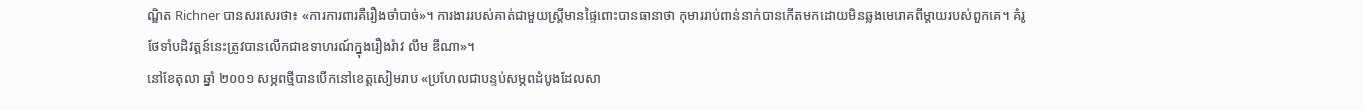ណ្ឌិត Richner បានសរសេរថា៖ «ការការពារគឺរឿងចាំបាច់»។ ការងាររបស់គាត់ជាមួយស្ត្រីមានផ្ទៃពោះបានធានាថា កុមាររាប់ពាន់នាក់បានកើតមកដោយមិនឆ្លងមេរោគពីម្តាយរបស់ពួកគេ។ គំរូថែទាំបដិវត្តន៍នេះត្រូវបានលើកជាឧទាហរណ៍ក្នុងរឿងរ៉ាវ លឹម ឌីណា»។
នៅខែតុលា ឆ្នាំ ២០០១ សម្ភពថ្មីបានបើកនៅខេត្តសៀមរាប «ប្រហែលជាបន្ទប់សម្ភពដំបូងដែលសា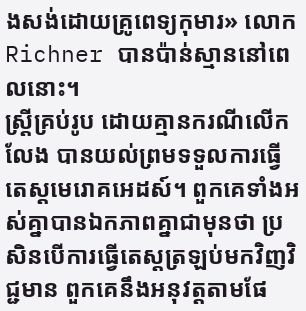ងសង់ដោយគ្រូពេទ្យកុមារ» លោក Richner បានប៉ាន់ស្មាននៅពេលនោះ។
ស្ត្រីគ្រប់រូប ដោយគ្មានករណីលើកលែង បានយល់ព្រមទទួលការធ្វើតេស្តមេរោគអេដស៍។ ពួកគេទាំងអស់គ្នាបានឯកភាពគ្នាជាមុនថា ប្រសិនបើការធ្វើតេស្តត្រឡប់មកវិញវិជ្ជមាន ពួកគេនឹងអនុវត្តតាមផែ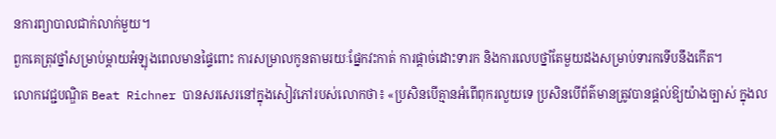នការព្យាបាលជាក់លាក់មួយ។
ពួកគេត្រុវថ្នាំសម្រាប់ម្តាយអំឡុងពេលមានផ្ទៃពោះ ការសម្រាលកូនតាមរយៈផ្នែកវះកាត់ ការផ្តាច់ដោះទារក និងការលេបថ្នាំតែមួយដងសម្រាប់ទារកទើបនឹងកើត។
លោកវេជ្ជបណ្ឌិត Beat Richner បានសរសេរនៅក្នុងសៀវភៅរបស់លោកថា៖ «ប្រសិនបើគ្មានអំពើពុករលួយទេ ប្រសិនបើព័ត៌មានត្រូវបានផ្តល់ឱ្យយ៉ាងច្បាស់ ក្នុងល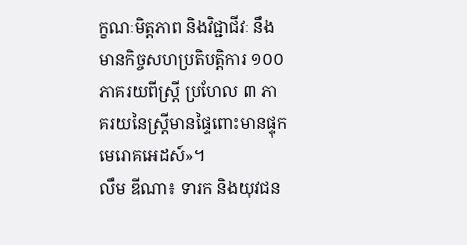ក្ខណៈមិត្តភាព និងវិជ្ជាជីវៈ នឹងមានកិច្ចសហប្រតិបត្តិការ ១០០ ភាគរយពីស្ត្រី ប្រហែល ៣ ភាគរយនៃស្ត្រីមានផ្ទៃពោះមានផ្ទុកមេរោគអេដស៍»។
លឹម ឌីណា៖ ទារក និងយុវជន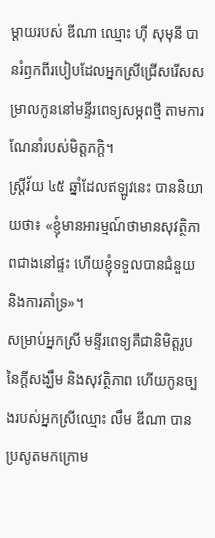ម្តាយរបស់ ឌីណា ឈ្មោះ ហ៊ី សុមុនី បានរំឭកពីរបៀបដែលអ្នកស្រីជ្រើសរើសសម្រាលកូននៅមន្ទីរពេទ្យសម្ភពថ្មី តាមការណែនាំរបស់មិត្តភក្តិ។
ស្ដ្រីវ័យ ៤៥ ឆ្នាំដែលឥឡូវនេះ បាននិយាយថា៖ «ខ្ញុំមានអារម្មណ៍ថាមានសុវត្ថិភាពជាងនៅផ្ទះ ហើយខ្ញុំទទួលបានជំនួយ និងការគាំទ្រ»។
សម្រាប់អ្នកស្រី មន្ទីរពេទ្យគឺជានិមិត្តរូបនៃក្តីសង្ឃឹម និងសុវត្ថិភាព ហើយកូនច្បងរបស់អ្នកស្រីឈ្មោះ លឹម ឌីណា បានប្រសូតមកក្រោម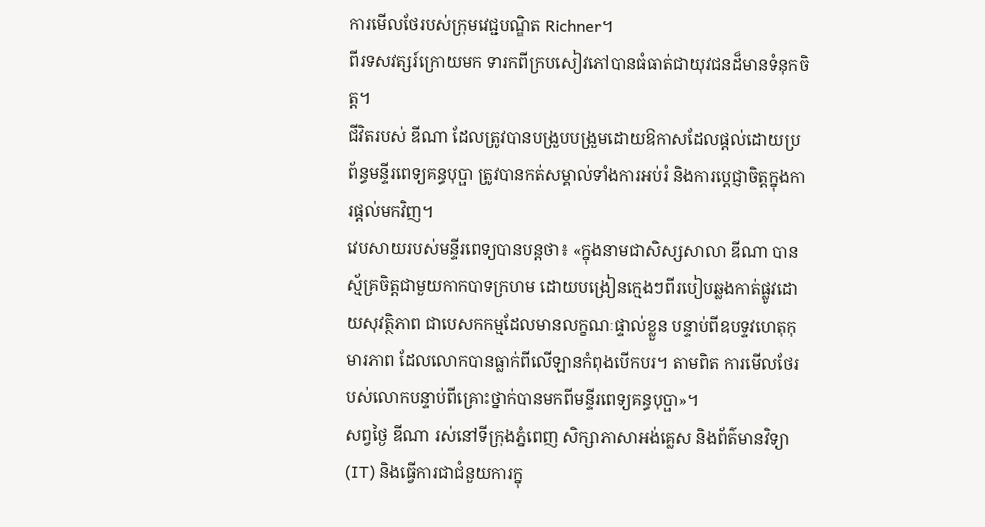ការមើលថែរបស់ក្រុមវេជ្ជបណ្ឌិត Richner។
ពីរទសវត្សរ៍ក្រោយមក ទារកពីក្របសៀវភៅបានធំធាត់ជាយុវជនដ៏មានទំនុកចិត្ត។
ជីវិតរបស់ ឌីណា ដែលត្រូវបានបង្រួបបង្រួមដោយឱកាសដែលផ្តល់ដោយប្រព័ន្ធមន្ទីរពេទ្យគន្ធបុប្ផា ត្រូវបានកត់សម្គាល់ទាំងការអប់រំ និងការប្តេជ្ញាចិត្តក្នុងការផ្តល់មកវិញ។
វេបសាយរបស់មន្ទីរពេទ្យបានបន្ដថា៖ «ក្នុងនាមជាសិស្សសាលា ឌីណា បានស្ម័គ្រចិត្តជាមួយកាកបាទក្រហម ដោយបង្រៀនក្មេងៗពីរបៀបឆ្លងកាត់ផ្លូវដោយសុវត្ថិភាព ជាបេសកកម្មដែលមានលក្ខណៈផ្ទាល់ខ្លួន បន្ទាប់ពីឧបទ្ទវហេតុកុមារភាព ដែលលោកបានធ្លាក់ពីលើឡានកំពុងបើកបរ។ តាមពិត ការមើលថែរបស់លោកបន្ទាប់ពីគ្រោះថ្នាក់បានមកពីមន្ទីរពេទ្យគន្ធបុប្ផា»។
សព្វថ្ងៃ ឌីណា រស់នៅទីក្រុងភ្នំពេញ សិក្សាភាសាអង់គ្លេស និងព័ត៌មានវិទ្យា (IT) និងធ្វើការជាជំនួយការក្នុ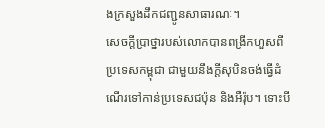ងក្រសួងដឹកជញ្ជូនសាធារណៈ។
សេចក្តីប្រាថ្នារបស់លោកបានពង្រីកហួសពីប្រទេសកម្ពុជា ជាមួយនឹងក្តីសុបិនចង់ធ្វើដំណើរទៅកាន់ប្រទេសជប៉ុន និងអឺរ៉ុប។ ទោះបី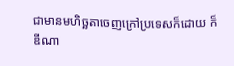ជាមានមហិច្ឆតាចេញក្រៅប្រទេសក៏ដោយ ក៏ ឌីណា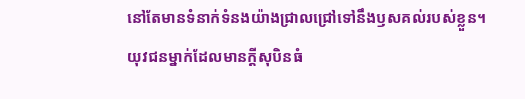នៅតែមានទំនាក់ទំនងយ៉ាងជ្រាលជ្រៅទៅនឹងឫសគល់របស់ខ្លួន។
យុវជនម្នាក់ដែលមានក្តីសុបិនធំ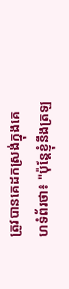ត្រូវបានគេដកស្រង់ក្នុងគេហទំព័រថា៖ "ប៉ុន្តែខ្ញុំនឹងត្រឡ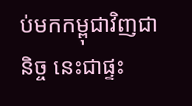ប់មកកម្ពុជាវិញជានិច្ច នេះជាផ្ទះ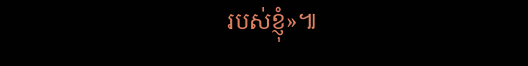របស់ខ្ញុំ»៕